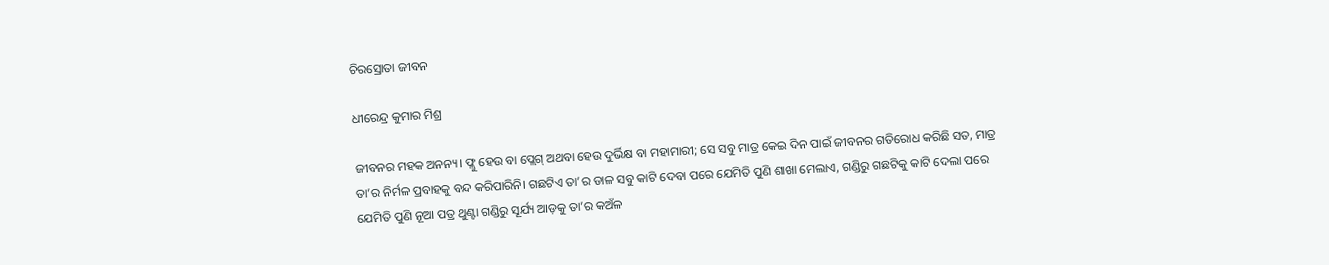ଚିରସ୍ରୋତା ଜୀବନ

ଧୀରେନ୍ଦ୍ର କୁମାର ମିଶ୍ର

ଜୀବନର ମହକ ଅନନ୍ୟ। ଫ୍ଲୁ ହେଉ ବା ପ୍ଲେଗ୍‌ ଅଥବା ହେଉ ଦୁର୍ଭିକ୍ଷ ବା ମହାମାରୀ; ସେ ସବୁ ମାତ୍ର କେଇ ଦିନ ପାଇଁ ଜୀବନର ଗତିରୋଧ କରିଛି ସତ, ମାତ୍ର ତା’ର ନିର୍ମଳ ପ୍ରବାହକୁ ବନ୍ଦ କରିପାରିନି। ଗଛଟିଏ ତା’ର ଡାଳ ସବୁ କାଟି ଦେବା ପରେ ଯେମିତି ପୁଣି ଶାଖା ମେଲାଏ, ଗଣ୍ଡିରୁ ଗଛଟିକୁ କାଟି ଦେଲା ପରେ ଯେମିତି ପୁଣି ନୂଆ ପତ୍ର ଥୁଣ୍ଟା ଗଣ୍ଡିରୁ ସୂର୍ଯ୍ୟ ଆଡ଼କୁ ତା’ର କଅଁଳ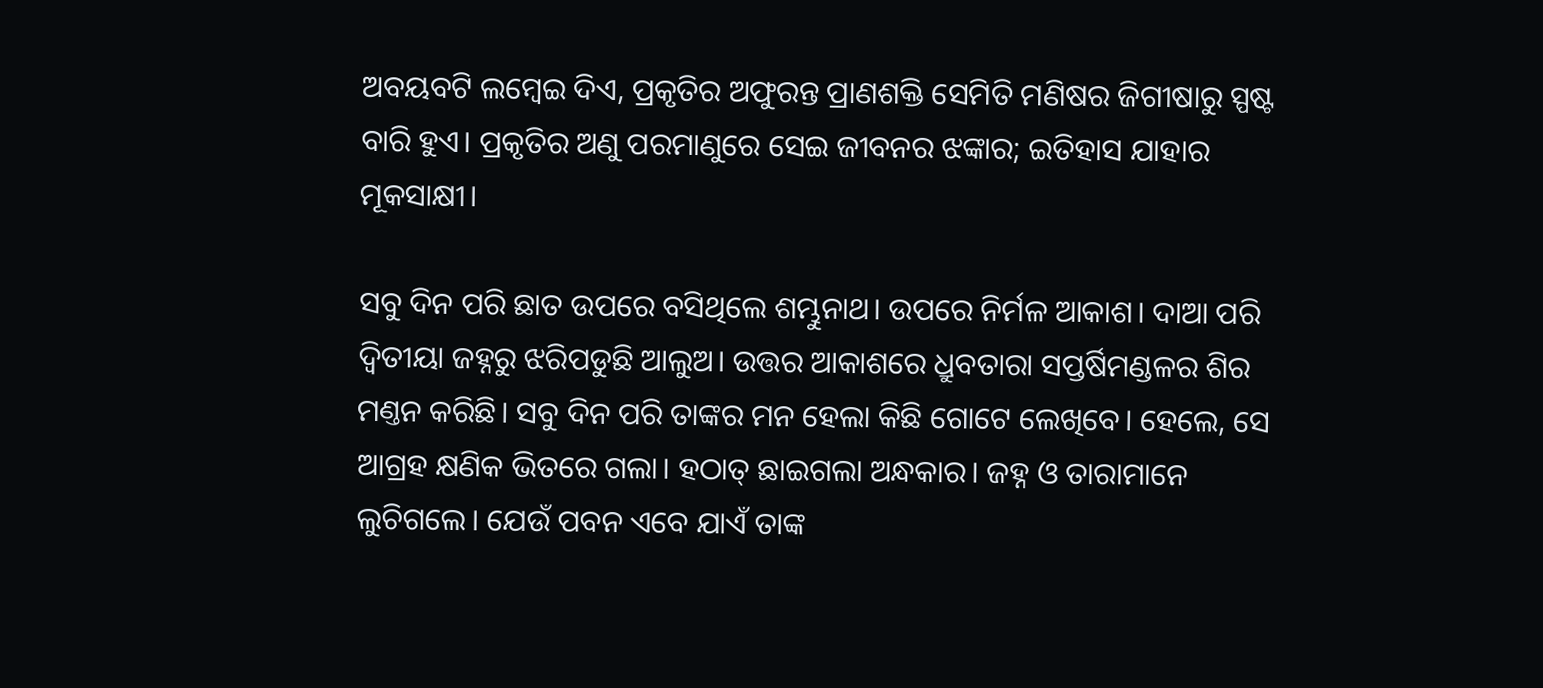ଅବୟବଟି ଲମ୍ବେଇ ଦିଏ, ପ୍ରକୃତିର ଅଫୁରନ୍ତ ପ୍ରାଣଶକ୍ତି ସେମିତି ମଣିଷର ଜିଗୀଷାରୁ ସ୍ପଷ୍ଟ ବାରି ହୁଏ। ପ୍ରକୃତିର ଅଣୁ ପରମାଣୁରେ ସେଇ ଜୀବନର ଝଙ୍କାର; ଇତିହାସ ଯାହାର ମୂକସାକ୍ଷୀ।

ସବୁ ଦିନ ପରି ଛାତ ଉପରେ ବସିଥିଲେ ଶମ୍ଭୁନାଥ। ଉପରେ ନିର୍ମଳ ଆକାଶ। ଦାଆ ପରି ଦ୍ବିତୀୟା ଜହ୍ନରୁ ଝରିପଡୁଛି ଆଲୁଅ। ଉତ୍ତର ଆକାଶରେ ଧ୍ରୁବତାରା ସପ୍ତର୍ଷିମଣ୍ଡଳର ଶିର ମଣ୍ତନ କରିଛି। ସବୁ ଦିନ ପରି ତାଙ୍କର ମନ ହେଲା କିଛି ଗୋଟେ ଲେଖିବେ। ହେଲେ, ସେ ଆଗ୍ରହ କ୍ଷଣିକ ଭିତରେ ଗଲା। ହଠାତ୍‌ ଛାଇଗଲା ଅନ୍ଧକାର। ଜହ୍ନ ଓ ତାରାମାନେ ଲୁଚିଗଲେ। ଯେଉଁ ପବନ ଏବେ ଯାଏଁ ତାଙ୍କ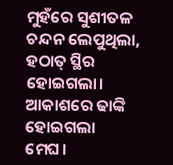ମୁହଁରେ ସୁଶୀତଳ ଚନ୍ଦନ ଲେପୁଥିଲା, ହଠାତ୍ ସ୍ଥିର ହୋଇଗଲା। ଆକାଶରେ ଢାଙ୍କି ହୋଇଗଲା ମେଘ।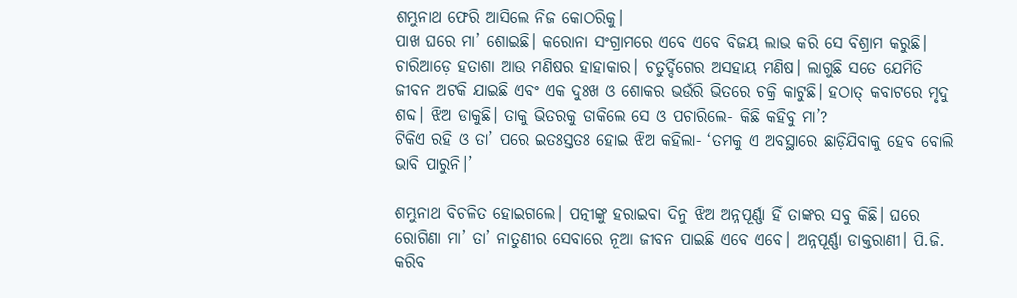ଶମ୍ଭୁନାଥ ଫେରି ଆସିଲେ ନିଜ କୋଠରିକୁ।
ପାଖ ଘରେ ମା’ ଶୋଇଛି। କରୋନା ସଂଗ୍ରାମରେ ଏବେ ଏବେ ବିଜୟ ଲାଭ କରି ସେ ବିଶ୍ରାମ କରୁଛି। ଚାରିଆଡ଼େ ହତାଶା ଆଉ ମଣିଷର ହାହାକାର। ଚତୁର୍ଦ୍ଦିଗ‌େର ଅସହାୟ ମଣିଷ। ଲାଗୁଛି ସତେ ଯେମିତି ଜୀବନ ଅଟକି ଯାଇଛି ଏବଂ ଏକ ଦୁଃଖ ଓ ଶୋକର ଭଉଁରି ଭିତରେ ଚକ୍ରି କାଟୁଛି। ହଠାତ୍ କବାଟରେ ମୃଦୁ ଶବ୍ଦ। ଝିଅ ଡାକୁଛି। ତାକୁ ଭିତରକୁ ଡାକିଲେ ସେ ଓ ପଚାରିଲେ- କିଛି କହିବୁ ମା’?
ଟିକିଏ ରହି ଓ ତା’ ପରେ ଇତଃସ୍ତତଃ ହୋଇ ଝିଅ କହିଲା- ‘ତମକୁ ଏ ଅବସ୍ଥାରେ ଛାଡ଼ିଯିବାକୁ ହେବ ବୋଲି ଭାବି ପାରୁନି।’

ଶମ୍ଭୁନାଥ ବିଚଳିତ ହୋଇଗଲେ। ପତ୍ନୀଙ୍କୁ ହରାଇବା ଦିନୁ ଝିଅ ଅନ୍ନପୂର୍ଣ୍ଣା ହିଁ ତାଙ୍କର ସବୁ କିଛି। ଘରେ ରୋଗିଣା ମା’ ତା’ ନାତୁଣୀର ସେବାରେ ନୂଆ ଜୀବନ ପାଇଛି ଏବେ ଏବେ। ଅନ୍ନପୂର୍ଣ୍ଣା ଡାକ୍ତରାଣୀ। ପି.ଜି. କରିବ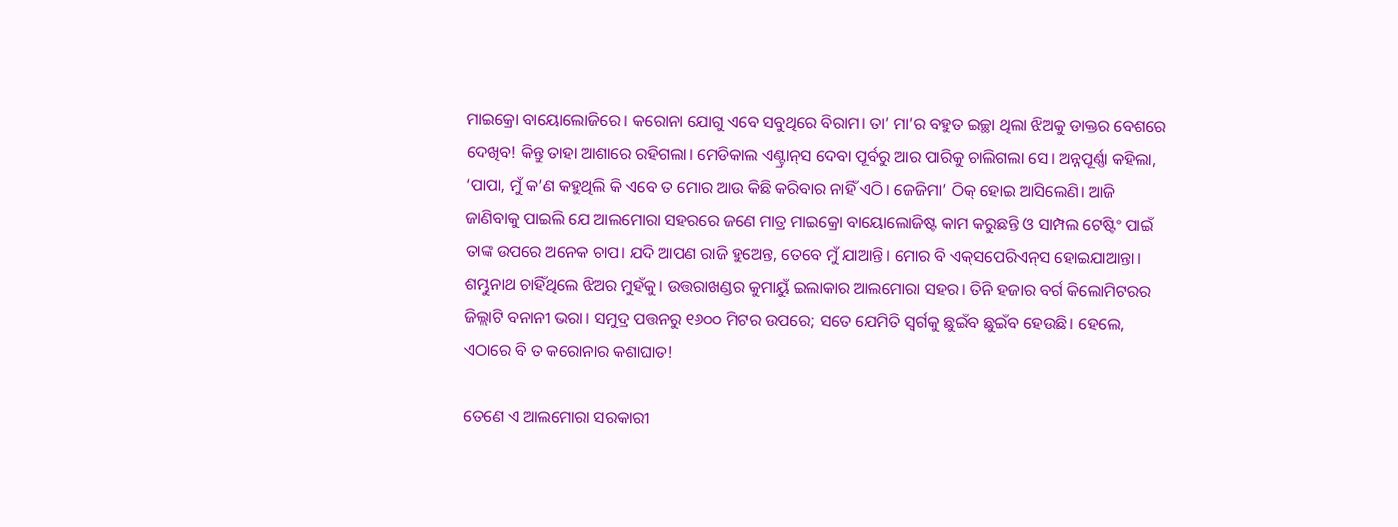ମାଇକ୍ରୋ ବାୟୋଲୋଜିରେ। କରୋନା ଯୋଗୁ ଏବେ ସବୁଥିରେ ବିରାମ। ତା’ ମା’ର ବହୁତ ଇଚ୍ଛା ଥିଲା ଝିଅକୁ ଡାକ୍ତର ବେଶରେ ଦେଖିବ! କିନ୍ତୁ ତାହା ଆଶାରେ ରହିଗଲା। ମେଡିକାଲ ଏଣ୍ଟ୍ରାନ୍‌ସ ଦେବା ପୂର୍ବରୁ ଆର ପାରିକୁ ଚାଲିଗଲା ସେ। ଅନ୍ନପୂର୍ଣ୍ଣା କହିଲା, ‘ପାପା, ମୁଁ କ’ଣ କହୁଥିଲି କି ଏବେ ତ ମୋର ଆଉ କିଛି କରିବାର ନାହିଁ ଏଠି। ଜେଜିମା’ ଠିକ୍ ହୋଇ ଆସିଲେଣି। ଆଜି ଜାଣିବାକୁ ପାଇଲି ଯେ ଆଲମୋରା ସହରରେ ଜଣେ ମାତ୍ର ମାଇକ୍ରୋ ବାୟୋଲୋଜିଷ୍ଟ କାମ କରୁଛନ୍ତି ଓ ସାମ୍ପଲ ଟେଷ୍ଟିଂ ପାଇଁ ତାଙ୍କ ଉପରେ ଅନେକ ଚାପ। ଯଦି ଆପଣ ରାଜି ହୁଅ‌େନ୍ତ, ତେବେ ମୁଁ ଯାଆନ୍ତି। ମୋର ବି ଏକ୍‌ସପେରିଏନ୍‌ସ ହୋଇଯାଆନ୍ତା।
ଶମ୍ଭୁନାଥ ଚାହିଁଥିଲେ ଝିଅର ମୁହଁକୁ। ଉତ୍ତରାଖଣ୍ଡର କୁମାୟୁଁ ଇଲାକାର ଆଲମୋରା ସହର। ତିନି ହଜାର ବର୍ଗ କିଲୋମିଟରର ଜିଲ୍ଲାଟି ବନାନୀ ଭରା। ସମୁଦ୍ର ପତ୍ତନରୁ ୧୬୦୦ ମିଟର ଉପରେ; ସତେ ଯେମିତି ସ୍ବର୍ଗକୁ ଛୁଇଁବ ଛୁଇଁବ ହେଉଛି। ହେଲେ, ଏଠାରେ ବି ତ କରୋନାର କଶାଘାତ!

ତେଣେ ଏ ଆଲମୋରା ସରକାରୀ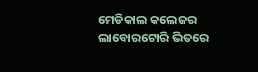ମେଡିକାଲ କଲେଜର ଲାବୋରଟୋରି ଭିତରେ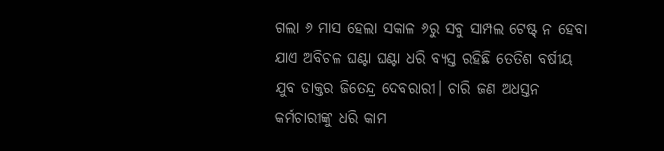ଗଲା ୬ ମାସ ହେଲା ସକାଳ ୬ରୁ ସବୁ ସାମ୍ପଲ ଟେଷ୍ଟ୍‌ ନ ହେବା ଯାଏ ଅବିଚଳ ଘଣ୍ଟା ଘଣ୍ଟା ଧରି ବ୍ୟସ୍ତ ରହିଛି ତେତିଶ ବର୍ଷୀୟ ଯୁବ ଡାକ୍ତର ଜିତେନ୍ଦ୍ର ଦେବରାରୀ। ଚାରି ଜଣ ଅଧସ୍ତନ କର୍ମଚାରୀଙ୍କୁ ଧରି କାମ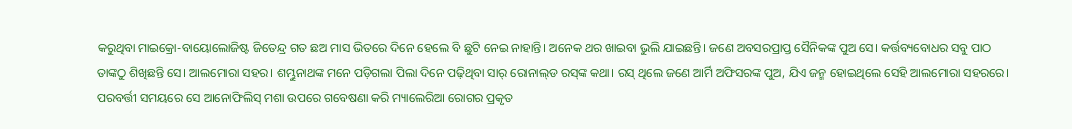କରୁଥିବା ମାଇକ୍ରୋ-ବାୟୋଲୋଜିଷ୍ଟ ଜିତେନ୍ଦ୍ର ଗତ ଛଅ ମାସ ଭିତରେ ଦିନେ ହେଲେ ବି ଛୁଟି ନେଇ ନାହାନ୍ତି। ଅନେକ ଥର ଖାଇବା ଭୁଲି ଯାଇଛନ୍ତି। ଜଣେ ଅବସରପ୍ରାପ୍ତ ସୈନିକଙ୍କ ପୁଅ ସେ। କର୍ତ୍ତବ୍ୟବୋଧର ସବୁ ପାଠ ତାଙ୍କଠୁ ଶିଖିଛନ୍ତି ସେ। ଆଲମୋରା ସହର। ଶମ୍ଭୁନାଥଙ୍କ ମନେ ପଡ଼ିଗଲା ପିଲା ଦିନେ ପଢ଼ିଥିବା ସାର୍‌ ରୋନାଲ୍‌ଡ ରସ୍‌ଙ୍କ କଥା। ରସ୍‌ ଥିଲେ ଜଣେ ଆର୍ମି ଅଫିସରଙ୍କ ପୁଅ, ଯିଏ ଜନ୍ମ ହୋଇଥିଲେ ସେହି ଆଲମୋରା ସହରରେ। ପରବର୍ତ୍ତୀ ସମୟରେ ସେ ଆନୋଫିଲିସ୍‌ ମଶା ଉପରେ ଗବେଷଣା କରି ମ୍ୟାଲେରିଆ ରୋଗର ପ୍ରକୃତ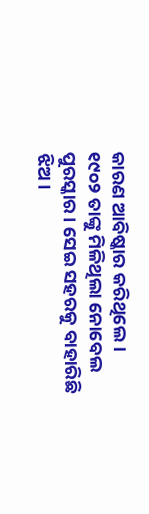କାରଣ ଆବିଷ୍କାର କରିଥିଲେ। ୧୯୦୨ ତାଙ୍କୁ ମିଳିଥିଲା ନୋବେଲ ପୁରସ୍କାର। ସେଇ ସହରକୁ ବାହାରିଛି ଝିଅ।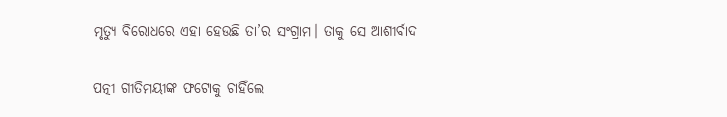ମୃତ୍ୟୁ ବିରୋଧରେ ଏହା ହେଉଛି ତା’ର ସଂଗ୍ରାମ। ତାକୁ ସେ ଆଶୀର୍ବାଦ

ପତ୍ନୀ ଗୀତିମୟୀଙ୍କ ଫଟୋକୁ ଚାହିଁଲେ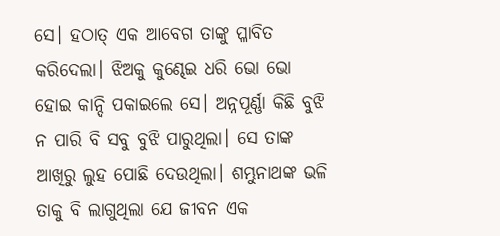ସେ। ହଠାତ୍‌ ଏକ ଆବେଗ ତାଙ୍କୁ ପ୍ଳାବିତ କରିଦେଲା। ଝିଅକୁ କୁଣ୍ଢେଇ ଧରି ଭୋ ଭୋ ହୋଇ କାନ୍ଦି ପକାଇଲେ ସେ। ଅନ୍ନପୂର୍ଣ୍ଣା କିଛି ବୁଝି ନ ପାରି ବି ସବୁ ବୁଝି ପାରୁଥିଲା। ସେ ତାଙ୍କ ଆଖିରୁ ଲୁହ ପୋଛି ଦେଉଥିଲା। ଶମ୍ଭୁନାଥଙ୍କ ଭଳି ତାକୁ ବି ଲାଗୁଥିଲା ଯେ ଜୀବନ ଏକ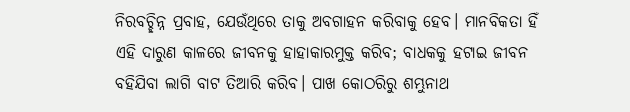ନିରବଚ୍ଛିନ୍ନ ପ୍ରବାହ, ଯେଉଁଥିରେ ତାକୁ ଅବଗାହନ କରିବାକୁ ହେବ। ମାନବିକତା ହିଁ ଏହି ଦାରୁଣ କାଳରେ ଜୀବନକୁ ହାହାକାରମୁକ୍ତ କରିବ; ବାଧକକୁ ହଟାଇ ଜୀବନ ବହିଯିବା ଲାଗି ବାଟ ତିଆରି କରିବ। ପାଖ କୋଠରିରୁ ଶମ୍ଭୁନାଥ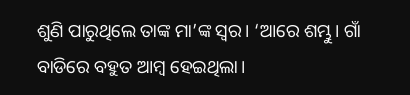ଶୁଣି ପାରୁଥିଲେ ତାଙ୍କ ମା’ଙ୍କ ସ୍ବର। ‘ଆରେ ଶମ୍ଭୁ। ଗାଁ ବାଡିରେ ବହୁତ ଆମ୍ବ ହେଇଥିଲା।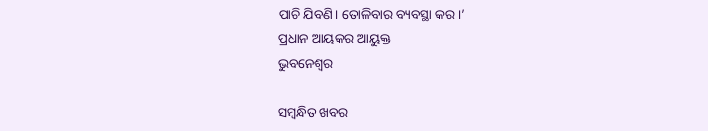ପାଚି ଯିବଣି। ତୋଳିବାର ବ୍ୟବସ୍ଥା କର।’
ପ୍ରଧାନ ଆୟକର ଆୟୁକ୍ତ
ଭୁବନେଶ୍ବର

ସମ୍ବନ୍ଧିତ ଖବର